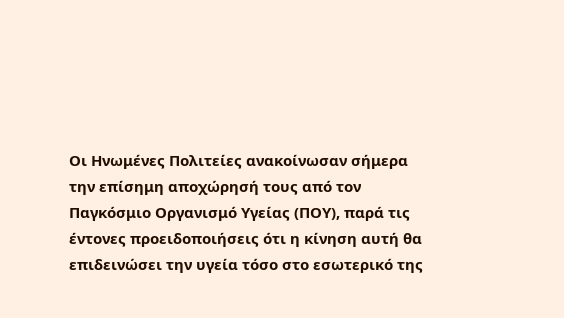Οι Ηνωμένες Πολιτείες ανακοίνωσαν σήμερα την επίσημη αποχώρησή τους από τον Παγκόσμιο Οργανισμό Υγείας (ΠΟΥ), παρά τις έντονες προειδοποιήσεις ότι η κίνηση αυτή θα επιδεινώσει την υγεία τόσο στο εσωτερικό της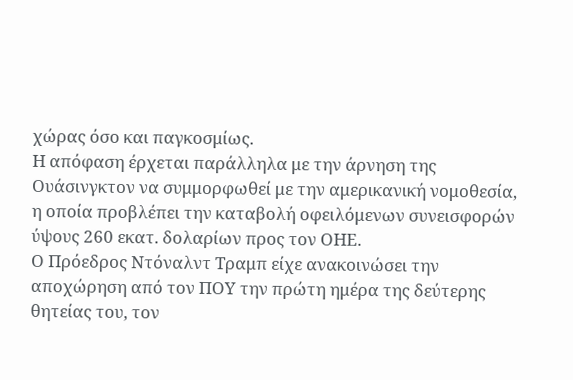χώρας όσο και παγκοσμίως.
Η απόφαση έρχεται παράλληλα με την άρνηση της Ουάσινγκτον να συμμορφωθεί με την αμερικανική νομοθεσία, η οποία προβλέπει την καταβολή οφειλόμενων συνεισφορών ύψους 260 εκατ. δολαρίων προς τον ΟΗΕ.
Ο Πρόεδρος Ντόναλντ Τραμπ είχε ανακοινώσει την αποχώρηση από τον ΠΟΥ την πρώτη ημέρα της δεύτερης θητείας του, τον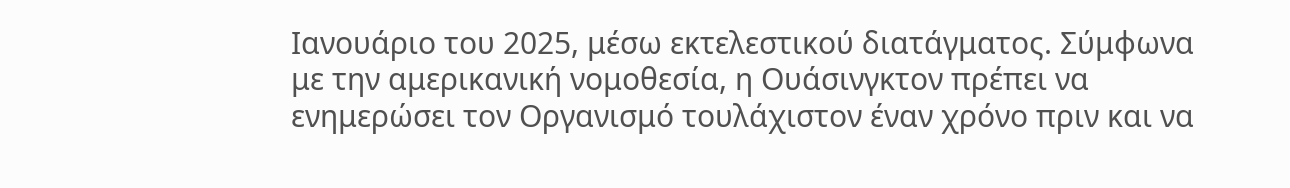Ιανουάριο του 2025, μέσω εκτελεστικού διατάγματος. Σύμφωνα με την αμερικανική νομοθεσία, η Ουάσινγκτον πρέπει να ενημερώσει τον Οργανισμό τουλάχιστον έναν χρόνο πριν και να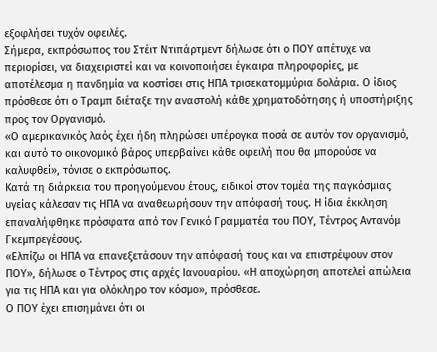εξοφλήσει τυχόν οφειλές.
Σήμερα, εκπρόσωπος του Στέιτ Ντιπάρτμεντ δήλωσε ότι ο ΠΟΥ απέτυχε να περιορίσει, να διαχειριστεί και να κοινοποιήσει έγκαιρα πληροφορίες, με αποτέλεσμα η πανδημία να κοστίσει στις ΗΠΑ τρισεκατομμύρια δολάρια. Ο ίδιος πρόσθεσε ότι ο Τραμπ διέταξε την αναστολή κάθε χρηματοδότησης ή υποστήριξης προς τον Οργανισμό.
«Ο αμερικανικός λαός έχει ήδη πληρώσει υπέρογκα ποσά σε αυτόν τον οργανισμό, και αυτό το οικονομικό βάρος υπερβαίνει κάθε οφειλή που θα μπορούσε να καλυφθεί», τόνισε ο εκπρόσωπος.
Κατά τη διάρκεια του προηγούμενου έτους, ειδικοί στον τομέα της παγκόσμιας υγείας κάλεσαν τις ΗΠΑ να αναθεωρήσουν την απόφασή τους. Η ίδια έκκληση επαναλήφθηκε πρόσφατα από τον Γενικό Γραμματέα του ΠΟΥ, Τέντρος Αντανόμ Γκεμπρεγέσους.
«Ελπίζω οι ΗΠΑ να επανεξετάσουν την απόφασή τους και να επιστρέψουν στον ΠΟΥ», δήλωσε ο Τέντρος στις αρχές Ιανουαρίου. «Η αποχώρηση αποτελεί απώλεια για τις ΗΠΑ και για ολόκληρο τον κόσμο», πρόσθεσε.
Ο ΠΟΥ έχει επισημάνει ότι οι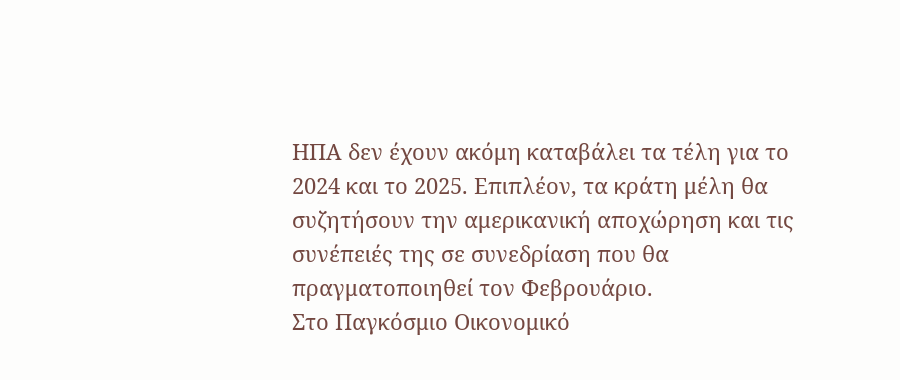ΗΠΑ δεν έχουν ακόμη καταβάλει τα τέλη για το 2024 και το 2025. Επιπλέον, τα κράτη μέλη θα συζητήσουν την αμερικανική αποχώρηση και τις συνέπειές της σε συνεδρίαση που θα πραγματοποιηθεί τον Φεβρουάριο.
Στο Παγκόσμιο Οικονομικό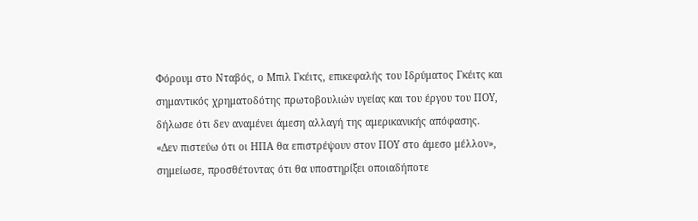Φόρουμ στο Νταβός, ο Μπιλ Γκέιτς, επικεφαλής του Ιδρύματος Γκέιτς και σημαντικός χρηματοδότης πρωτοβουλιών υγείας και του έργου του ΠΟΥ, δήλωσε ότι δεν αναμένει άμεση αλλαγή της αμερικανικής απόφασης.
«Δεν πιστεύω ότι οι ΗΠΑ θα επιστρέψουν στον ΠΟΥ στο άμεσο μέλλον», σημείωσε, προσθέτοντας ότι θα υποστηρίξει οποιαδήποτε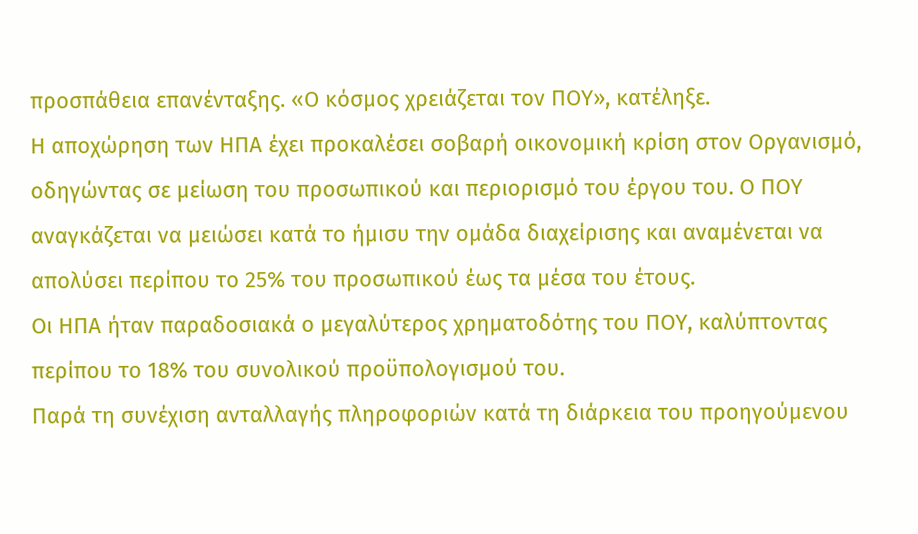προσπάθεια επανένταξης. «Ο κόσμος χρειάζεται τον ΠΟΥ», κατέληξε.
Η αποχώρηση των ΗΠΑ έχει προκαλέσει σοβαρή οικονομική κρίση στον Οργανισμό, οδηγώντας σε μείωση του προσωπικού και περιορισμό του έργου του. Ο ΠΟΥ αναγκάζεται να μειώσει κατά το ήμισυ την ομάδα διαχείρισης και αναμένεται να απολύσει περίπου το 25% του προσωπικού έως τα μέσα του έτους.
Οι ΗΠΑ ήταν παραδοσιακά ο μεγαλύτερος χρηματοδότης του ΠΟΥ, καλύπτοντας περίπου το 18% του συνολικού προϋπολογισμού του.
Παρά τη συνέχιση ανταλλαγής πληροφοριών κατά τη διάρκεια του προηγούμενου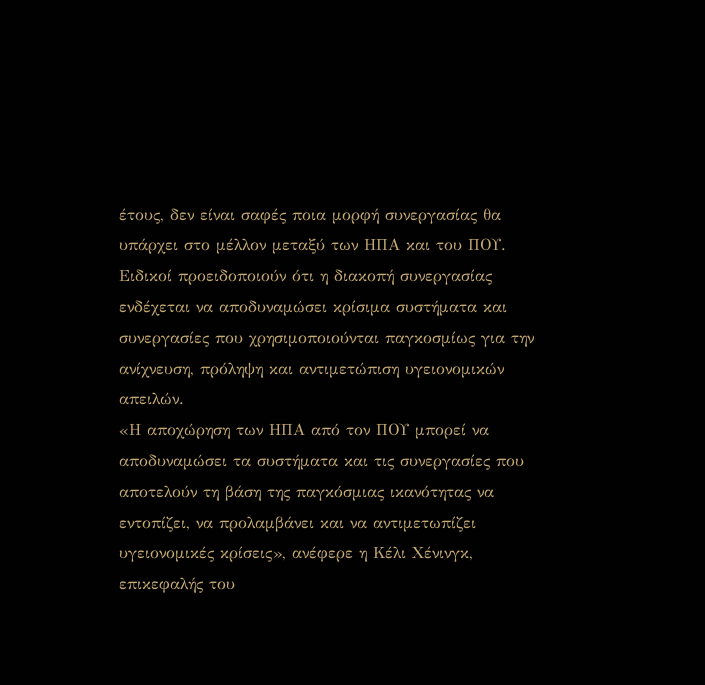έτους, δεν είναι σαφές ποια μορφή συνεργασίας θα υπάρχει στο μέλλον μεταξύ των ΗΠΑ και του ΠΟΥ.
Ειδικοί προειδοποιούν ότι η διακοπή συνεργασίας ενδέχεται να αποδυναμώσει κρίσιμα συστήματα και συνεργασίες που χρησιμοποιούνται παγκοσμίως για την ανίχνευση, πρόληψη και αντιμετώπιση υγειονομικών απειλών.
«Η αποχώρηση των ΗΠΑ από τον ΠΟΥ μπορεί να αποδυναμώσει τα συστήματα και τις συνεργασίες που αποτελούν τη βάση της παγκόσμιας ικανότητας να εντοπίζει, να προλαμβάνει και να αντιμετωπίζει υγειονομικές κρίσεις», ανέφερε η Κέλι Χένινγκ, επικεφαλής του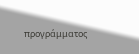προγράμματος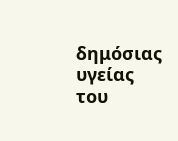δημόσιας υγείας του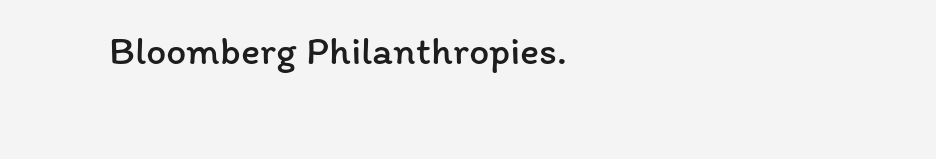Bloomberg Philanthropies.